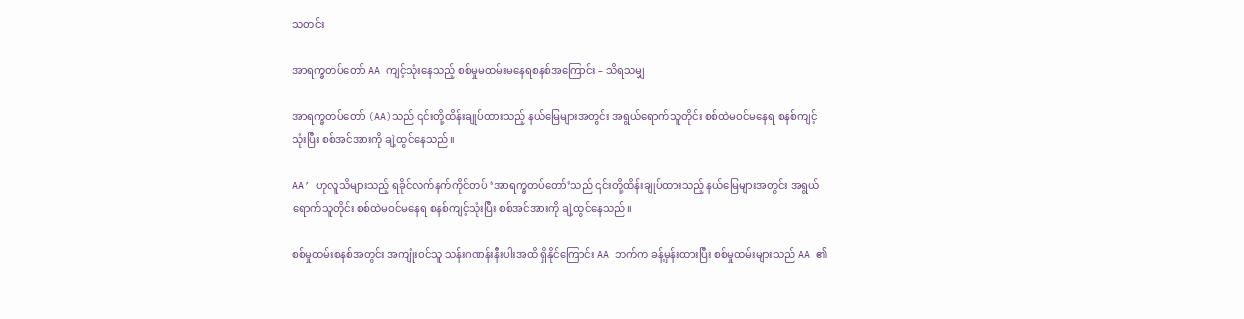သတင်း

အာရက္ခတပ်တော် AA ကျင့်သုံးနေသည့် စစ်မှုမထမ်းမနေရစနစ်အကြောင်း – သိရသမျှ

အာရက္ခတပ်တော် (AA)သည် ၎င်းတို့ထိန်းချုပ်ထားသည့် နယ်မြေများအတွင်း အရွယ်ရောက်သူတိုင်း စစ်ထဲမဝင်မနေရ စနစ်ကျင့်သုံးပြီး စစ်အင်အားကို ချဲ့ထွင်နေသည်။

AA’ ဟုလူသိများသည့် ရခိုင်လက်နက်ကိုင်တပ် ‘အာရက္ခတပ်တော်’သည် ၎င်းတို့ထိန်းချုပ်ထားသည့် နယ်မြေများအတွင်း အရွယ်ရောက်သူတိုင်း စစ်ထဲမဝင်မနေရ စနစ်ကျင့်သုံးပြီး စစ်အင်အားကို ချဲ့ထွင်နေသည်။

စစ်မှုထမ်းစနစ်အတွင်း အကျုံးဝင်သူ သန်းဂဏန်းနီးပါးအထိ ရှိနိုင်ကြောင်း AA ဘက်က ခန့်မှန်းထားပြီး စစ်မှုထမ်းများသည် AA ၏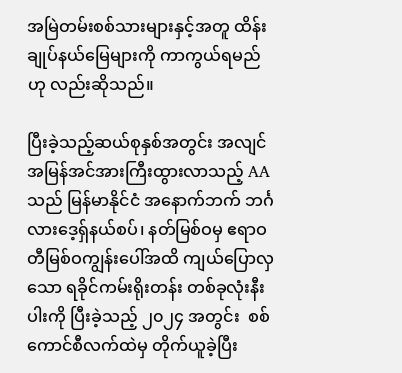အမြဲတမ်းစစ်သားများနှင့်အတူ ထိန်းချုပ်နယ်မြေများကို ကာကွယ်ရမည်ဟု လည်းဆိုသည်။

ပြီးခဲ့သည့်ဆယ်စုနှစ်အတွင်း အလျင်အမြန်အင်အားကြီးထွားလာသည့် AA သည် မြန်မာနိုင်ငံ အနောက်ဘက် ဘင်္ဂလားဒေ့ရှ်နယ်စပ်၊ နတ်မြစ်ဝမှ ဧရာဝတီမြစ်ဝကျွန်းပေါ်အထိ ကျယ်ပြောလှသော ရခိုင်ကမ်းရိုးတန်း တစ်ခုလုံးနီးပါးကို ပြီးခဲ့သည့် ၂၀၂၄ အတွင်း  စစ်ကောင်စီလက်ထဲမှ တိုက်ယူခဲ့ပြီး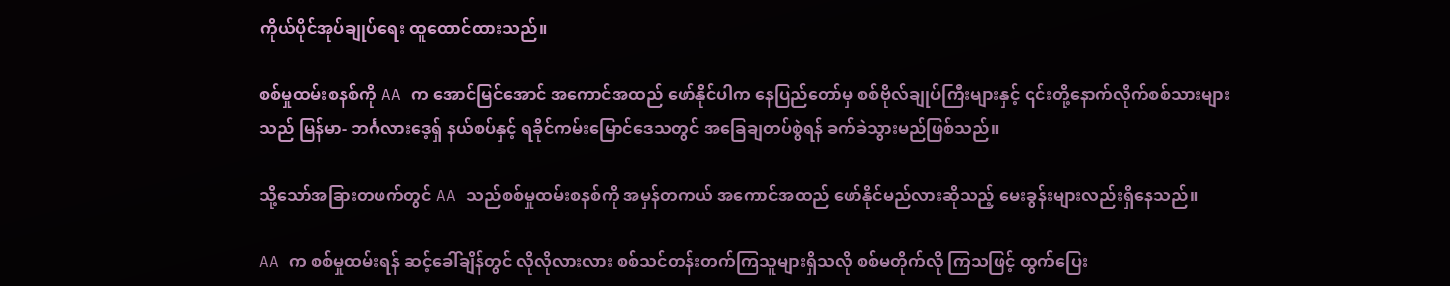ကိုယ်ပိုင်အုပ်ချုပ်ရေး ထူထောင်ထားသည်။

စစ်မှုထမ်းစနစ်ကို AA က အောင်မြင်အောင် အကောင်အထည် ဖော်နိုင်ပါက နေပြည်တော်မှ စစ်ဗိုလ်ချုပ်ကြီးများနှင့် ၎င်းတို့နောက်လိုက်စစ်သားများသည် မြန်မာ- ဘင်္ဂလားဒေ့ရှ် နယ်စပ်နှင့် ရခိုင်ကမ်းမြောင်ဒေသတွင် အခြေချတပ်စွဲရန် ခက်ခဲသွားမည်ဖြစ်သည်။

သို့သော်အခြားတဖက်တွင် AA သည်စစ်မှုထမ်းစနစ်ကို အမှန်တကယ် အကောင်အထည် ဖော်နိုင်မည်လားဆိုသည့် မေးခွန်းများလည်းရှိနေသည်။

AA က စစ်မှုထမ်းရန် ဆင့်ခေါ်ချိန်တွင် လိုလိုလားလား စစ်သင်တန်းတက်ကြသူများရှိသလို စစ်မတိုက်လို ကြသဖြင့် ထွက်ပြေး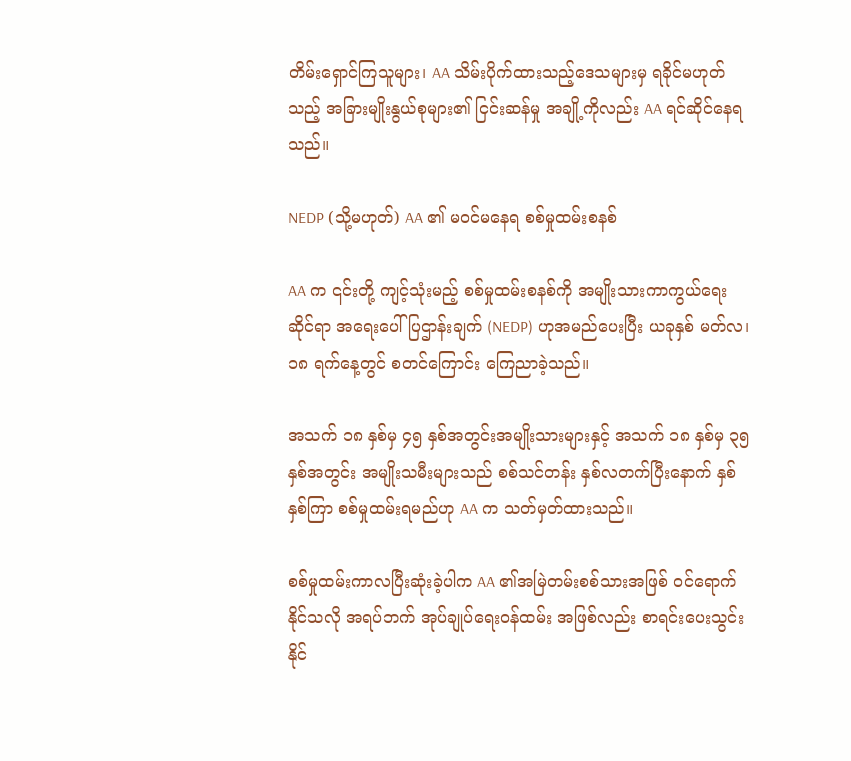တိမ်းရှောင်ကြသူများ၊ AA သိမ်းပိုက်ထားသည့်ဒေသများမှ ရခိုင်မဟုတ်သည့် အခြားမျိုးနွယ်စုများ၏ ငြင်းဆန်မှု အချို့ကိုလည်း AA ရင်ဆိုင်နေရသည်။

NEDP (သို့မဟုတ်) AA ၏ မဝင်မနေရ စစ်မှုထမ်းစနစ်

AA က ၎င်းတို့ ကျင့်သုံးမည့် စစ်မှုထမ်းစနစ်ကို အမျိုးသားကာကွယ်ရေးဆိုင်ရာ အရေးပေါ် ပြဌာန်းချက် (NEDP) ဟုအမည်ပေးပြီး ယခုနှစ် မတ်လ၊ ၁၈ ရက်နေ့တွင် စတင်ကြောင်း ကြေညာခဲ့သည်။

အသက် ၁၈ နှစ်မှ ၄၅ နှစ်အတွင်းအမျိုးသားများနှင့် အသက် ၁၈ နှစ်မှ ၃၅ နှစ်အတွင်း အမျိုးသမီးများသည် စစ်သင်တန်း နှစ်လတက်ပြီးနောက် နှစ်နှစ်ကြာ စစ်မှုထမ်းရမည်ဟု AA က သတ်မှတ်ထားသည်။

စစ်မှုထမ်းကာလပြီးဆုံးခဲ့ပါက AA ၏အမြဲတမ်းစစ်သားအဖြစ် ဝင်ရောက်နိုင်သလို အရပ်ဘက် အုပ်ချုပ်ရေးဝန်ထမ်း အဖြစ်လည်း စာရင်းပေးသွင်းနိုင်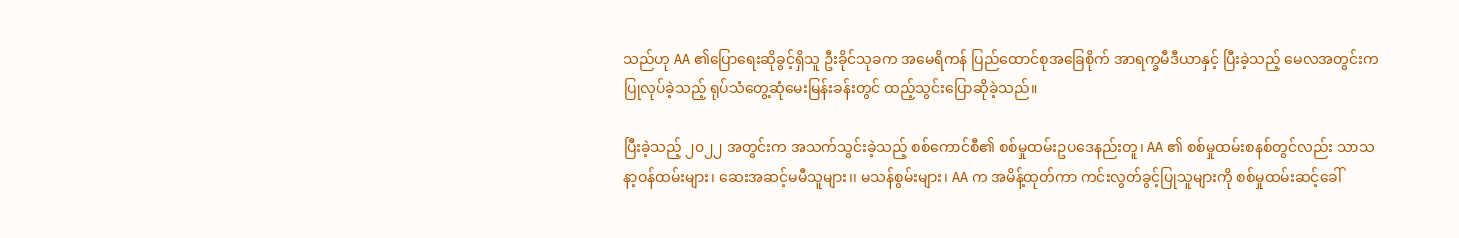သည်ဟု AA ၏ပြောရေးဆိုခွင့်ရှိသူ ဦးခိုင်သုခက အမေရိကန် ပြည်ထောင်စုအခြေစိုက် အာရက္ခမီဒီယာနှင့် ပြီးခဲ့သည့် မေလအတွင်းက ပြုလုပ်ခဲ့သည့် ရုပ်သံတွေ့ဆုံမေးမြန်းခန်းတွင် ထည့်သွင်းပြောဆိုခဲ့သည်။

ပြီးခဲ့သည့် ၂၀၂၂ အတွင်းက အသက်သွင်းခဲ့သည့် စစ်ကောင်စီ၏ စစ်မှုထမ်းဥပဒေနည်းတူ၊ AA ၏ စစ်မှုထမ်းစနစ်တွင်လည်း သာသနာ့ဝန်ထမ်းများ၊ ဆေးအဆင့်မမီသူများ၊၊ မသန်စွမ်းများ၊ AA က အမိန့်ထုတ်ကာ ကင်းလွတ်ခွင့်ပြုသူများကို စစ်မှုထမ်းဆင့်ခေါ်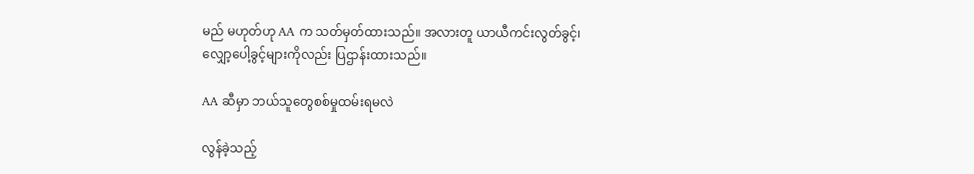မည် မဟုတ်ဟု AA က သတ်မှတ်ထားသည်။ အလားတူ ယာယီကင်းလွတ်ခွင့်၊ လျှော့ပေါ့ခွင့်များကိုလည်း ပြဌာန်းထားသည်။

AA ဆီမှာ ဘယ်သူတွေစစ်မှုထမ်းရမလဲ

လွန်ခဲ့သည့်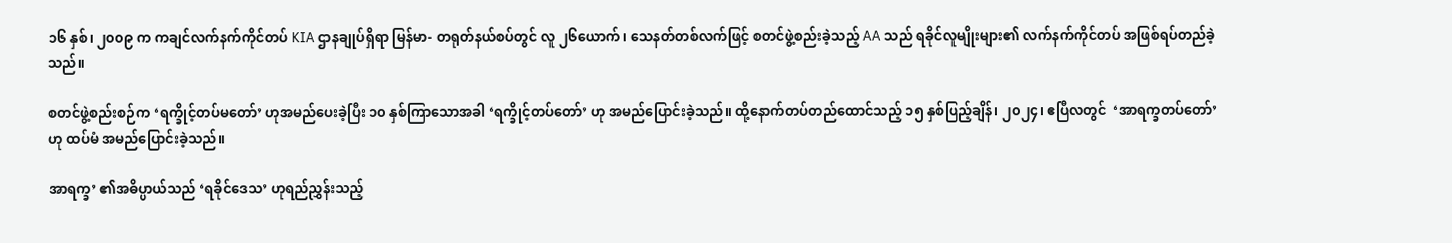၁၆ နှစ်၊ ၂၀၀၉ က ကချင်လက်နက်ကိုင်တပ် KIA ဌာနချုပ်ရှိရာ မြန်မာ- တရုတ်နယ်စပ်တွင် လူ ၂၆ယောက်၊ သေနတ်တစ်လက်ဖြင့် စတင်ဖွဲ့စည်းခဲ့သည့် AA သည် ရခိုင်လူမျိုးများ၏ လက်နက်ကိုင်တပ် အဖြစ်ရပ်တည်ခဲ့သည်။

စတင်ဖွဲ့စည်းစဉ်က ‘ရက္ခိုင့်တပ်မတော်’ ဟုအမည်ပေးခဲ့ပြီး ၁၀ နှစ်ကြာသောအခါ ‘ရက္ခိုင့်တပ်တော်’ ဟု အမည်ပြောင်းခဲ့သည်။ ထို့နောက်တပ်တည်ထောင်သည့် ၁၅ နှစ်ပြည့်ချိန်၊ ၂၀၂၄၊ ဧပြီလတွင်  ‘အာရက္ခတပ်တော်’ ဟု ထပ်မံ အမည်ပြောင်းခဲ့သည်။

အာရက္ခ’ ၏အဓိပ္ပာယ်သည် ‘ရခိုင်ဒေသ’ ဟုရည်ညွှန်းသည့်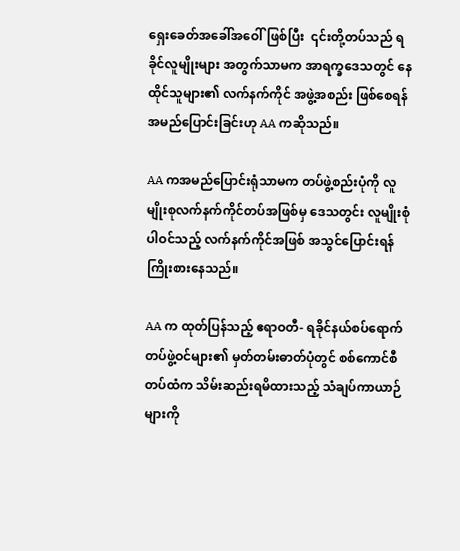ရှေးခေတ်အခေါ်အဝေါ်ဖြစ်ပြီး  ၎င်းတို့တပ်သည် ရခိုင်လူမျိုးများ အတွက်သာမက အာရက္ခဒေသတွင် နေထိုင်သူများ၏ လက်နက်ကိုင် အဖွဲ့အစည်း ဖြစ်စေရန် အမည်ပြောင်းခြင်းဟု AA ကဆိုသည်။

AA ကအမည်ပြောင်းရုံသာမက တပ်ဖွဲ့စည်းပုံကို လူမျိုးစုလက်နက်ကိုင်တပ်အဖြစ်မှ ဒေသတွင်း လူမျိုးစုံပါဝင်သည့် လက်နက်ကိုင်အဖြစ် အသွင်ပြောင်းရန်ကြိုးစားနေသည်။

AA က ထုတ်ပြန်သည့် ဧရာဝတီ- ရခိုင်နယ်စပ်ရောက် တပ်ဖွဲ့ဝင်များ၏ မှတ်တမ်းဓာတ်ပုံတွင် စစ်ကောင်စီတပ်ထံက သိမ်းဆည်းရမိထားသည့် သံချပ်ကာယာဉ်များကို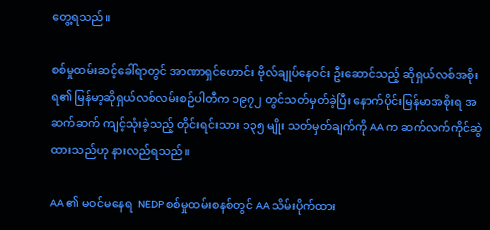တွေ့ရသည်။

စစ်မှုထမ်းဆင့်ခေါ်ရာတွင် အာဏာရှင်ဟောင်း ဗိုလ်ချုပ်နေဝင်း ဦးဆောင်သည့် ဆိုရှယ်လစ်အစိုးရ၏ မြန်မာ့ဆိုရှယ်လစ်လမ်းစဉ်ပါတီက ၁၉၇၂ တွင်သတ်မှတ်ခဲ့ပြီး နောက်ပိုင်းမြန်မာအစိုးရ အဆက်ဆက် ကျင့်သုံးခဲ့သည့် တိုင်းရင်းသား ၁၃၅ မျိုး သတ်မှတ်ချက်ကို AA က ဆက်လက်ကိုင်ဆွဲထားသည်ဟု နားလည်ရသည်။

AA ၏ မဝင်မနေရ  NEDP စစ်မှုထမ်းစနစ်တွင် AA သိမ်းပိုက်ထား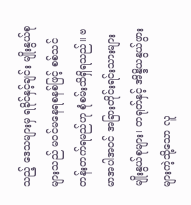သည့် ဒေသများမှ ရခိုင်နှင့်ချင်း မျိုးနွယ်စုများသည် မဝင်မနေရစနစ်ဖြင့် စစ်သင်တန်းတက်ရမည်ဟု စုံစမ်းသိရှိရသည်။ ဗမာအပါအဝင် အခြားတိုင်းရင်းသားများ မျိုးနွယ်စုများ၊ တရုတ်နှင့် အိန္ဒိယနွယ်ဖွားများကဲ့သို့သော လူ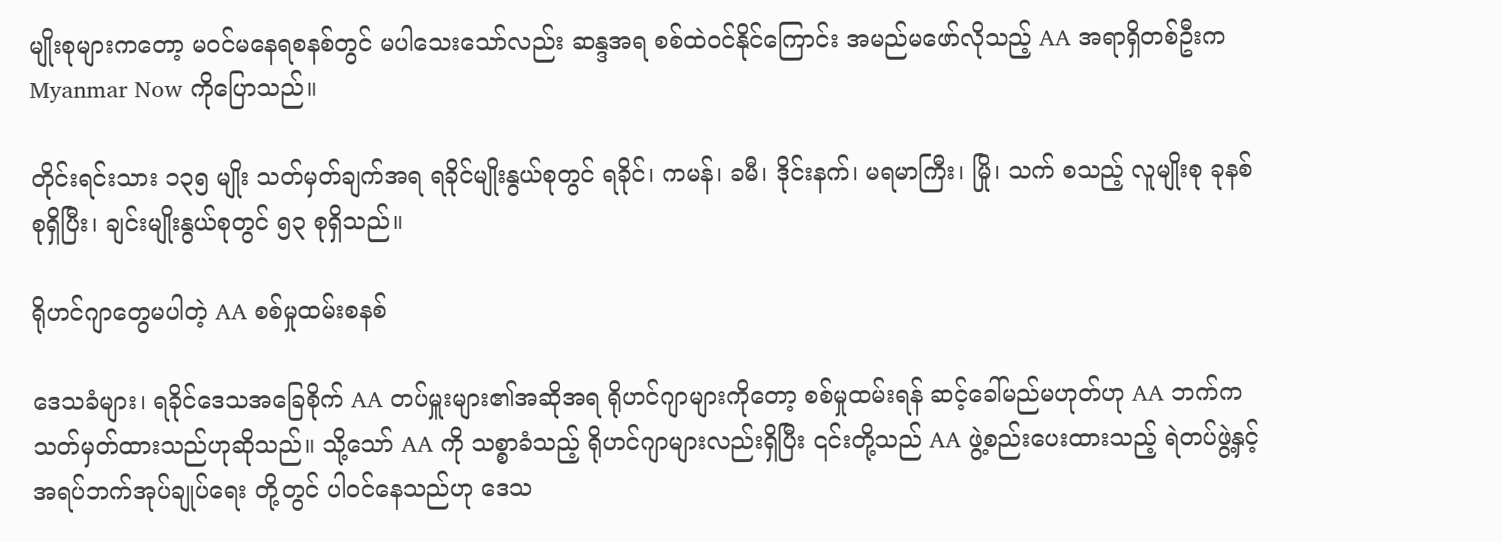မျိုးစုများကတော့ မဝင်မနေရစနစ်တွင် မပါသေးသော်လည်း ဆန္ဒအရ စစ်ထဲဝင်နိုင်ကြောင်း အမည်မဖော်လိုသည့် AA အရာရှိတစ်ဦးက Myanmar Now ကိုပြောသည်။

တိုင်းရင်းသား ၁၃၅ မျိုး သတ်မှတ်ချက်အရ ရခိုင်မျိုးနွယ်စုတွင် ရခိုင်၊ ကမန်၊ ခမီ၊ ဒိုင်းနက်၊ မရမာကြီး၊ မြို၊ သက် စသည့် လူမျိုးစု ခုနစ်  စုရှိပြီး၊ ချင်းမျိုးနွယ်စုတွင် ၅၃ စုရှိသည်။

ရိုဟင်ဂျာတွေမပါတဲ့ AA စစ်မှုထမ်းစနစ်

ဒေသခံများ၊ ရခိုင်ဒေသအခြေစိုက် AA တပ်မှူးများ၏အဆိုအရ ရိုဟင်ဂျာများကိုတော့ စစ်မှုထမ်းရန် ဆင့်ခေါ်မည်မဟုတ်ဟု AA ဘက်က သတ်မှတ်ထားသည်ဟုဆိုသည်။ သို့သော် AA ကို သစ္စာခံသည့် ရိုဟင်ဂျာများလည်းရှိပြီး ၎င်းတို့သည် AA ဖွဲ့စည်းပေးထားသည့် ရဲတပ်ဖွဲ့နှင့် အရပ်ဘက်အုပ်ချုပ်ရေး တို့တွင် ပါဝင်နေသည်ဟု ဒေသ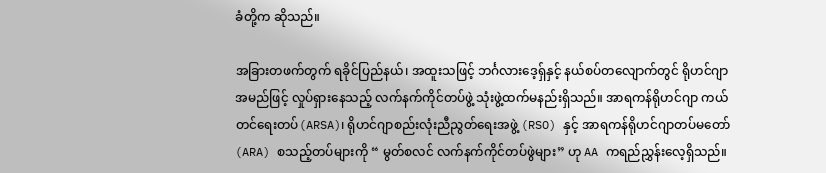ခံတို့က ဆိုသည်။

အခြားတဖက်တွက် ရခိုင်ပြည်နယ်၊ အထူးသဖြင့် ဘင်္ဂလားဒေ့ရှ်နှင့် နယ်စပ်တလျောက်တွင် ရိုဟင်ဂျာ အမည်ဖြင့် လှုပ်ရှားနေသည့် လက်နက်ကိုင်တပ်ဖွဲ့ သုံးဖွဲ့ထက်မနည်းရှိသည်။ အာရကန်ရိုဟင်ဂျာ ကယ်တင်ရေးတပ်(ARSA)၊ ရိုဟင်ဂျာစည်းလုံးညီညွတ်ရေးအဖွဲ့ (RSO) နှင့် အာရကန်ရိုဟင်ဂျာတပ်မတော် (ARA) စသည့်တပ်များကို “ မွတ်စလင် လက်နက်ကိုင်တပ်ဖွဲများ” ဟု AA ကရည်ညွှန်းလေ့ရှိသည်။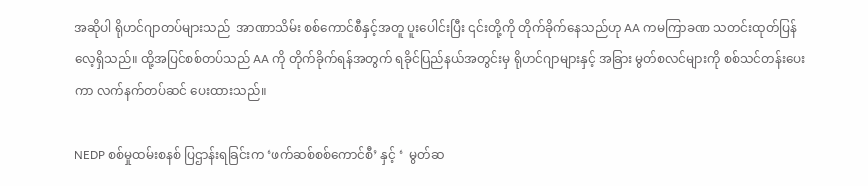အဆိုပါ ရိုဟင်ဂျာတပ်များသည်  အာဏာသိမ်း စစ်ကောင်စီနှင့်အတူ ပူးပေါင်းပြီး ၎င်းတို့ကို တိုက်ခိုက်နေသည်ဟု AA ကမကြာခဏ သတင်းထုတ်ပြန်လေ့ရှိသည်။ ထို့အပြင်စစ်တပ်သည် AA ကို တိုက်ခိုက်ရန်အတွက် ရခိုင်ပြည်နယ်အတွင်းမှ ရိုဟင်ဂျာများနှင့် အခြား မွတ်စလင်များကို စစ်သင်တန်းပေးကာ လက်နက်တပ်ဆင် ပေးထားသည်။

NEDP စစ်မှုထမ်းစနစ် ပြဌာန်းရခြင်းက ‘ဖက်ဆစ်စစ်ကောင်စီ’ နှင့် ‘  မွတ်ဆ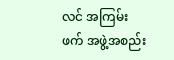လင် အကြမ်းဖက် အဖွဲ့အစည်း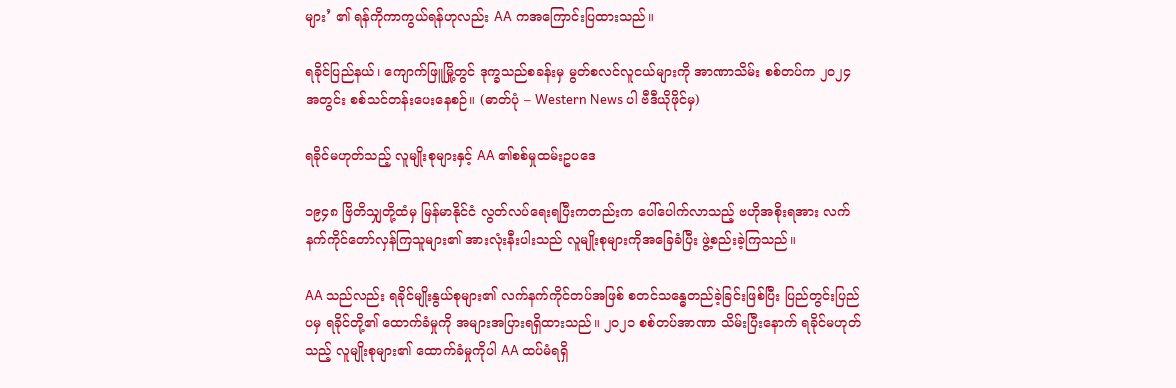များ’ ၏ ရန်ကိုကာကွယ်ရန်ဟုလည်း AA ကအကြောင်းပြထားသည်။

ရခိုင်ပြည်နယ်၊ ကျောက်ဖြူမြို့တွင် ဒုက္ခသည်စခန်းမှ မွတ်စလင်လူငယ်များကို အာဏာသိမ်း စစ်တပ်က ၂၀၂၄ အတွင်း စစ်သင်တန်းပေးနေစဉ်။ (ဓာတ်ပုံ – Western News ပါ ဗီဒီယိုဖိုင်မှ)

ရခိုင်မဟုတ်သည့် လူမျိုးစုများနှင့် AA ၏စစ်မှုထမ်းဥပဒေ

၁၉၄၈ ဗြိတိသျှတို့ထံမှ မြန်မာနိုင်ငံ လွတ်လပ်ရေးရပြီးကတည်းက ပေါ်ပေါက်လာသည့် ဗဟိုအစိုးရအား လက်နက်ကိုင်တော်လှန်ကြသူများ၏ အားလုံးနီးပါးသည် လူမျိုးစုများကိုအခြေခံပြီး ဖွဲ့စည်းခဲ့ကြသည်။

AA သည်လည်း ရခိုင်မျိုးနွယ်စုများ၏ လက်နက်ကိုင်တပ်အဖြစ် စတင်သန္ဓေတည်ခဲ့ခြင်းဖြစ်ပြီး ပြည်တွင်းပြည်ပမှ ရခိုင်တို့၏ ထောက်ခံမှုကို အများအပြားရရှိထားသည်။ ၂၀၂၁ စစ်တပ်အာဏာ သိမ်းပြီးနောက် ရခိုင်မဟုတ်သည့် လူမျိုးစုများ၏ ထောက်ခံမှုကိုပါ AA ထပ်မံရရှိ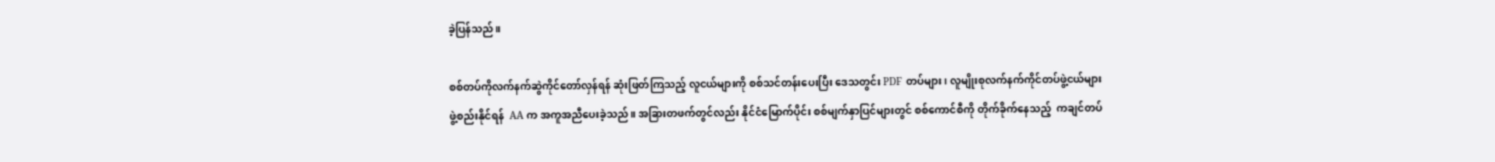ခဲ့ပြန်သည်။

စစ်တပ်ကိုလက်နက်ဆွဲကိုင်တော်လှန်ရန် ဆုံးဖြတ်ကြသည့် လူငယ်များကို စစ်သင်တန်းပေးပြီး ဒေသတွင်း PDF တပ်များ၊ လူမျိုးစုလက်နက်ကိုင်တပ်ဖွဲ့ငယ်များ ဖွဲ့စည်းနိုင်ရန်  AA က အကူအညီပေးခဲ့သည်။ အခြားတဖက်တွင်လည်း နိုင်ငံမြောက်ပိုင်း စစ်မျက်နှာပြင်များတွင် စစ်ကောင်စီကို တိုက်ခိုက်နေသည့်  ကချင်တပ်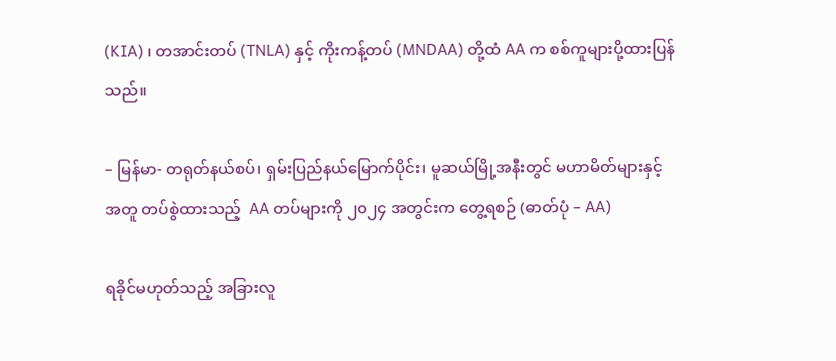(KIA) ၊ တအာင်းတပ် (TNLA) နှင့် ကိုးကန့်တပ် (MNDAA) တို့ထံ AA က စစ်ကူများပို့ထားပြန်သည်။

– မြန်မာ- တရုတ်နယ်စပ်၊ ရှမ်းပြည်နယ်မြောက်ပိုင်း၊ မူဆယ်မြို့အနီးတွင် မဟာမိတ်များနှင့်အတူ တပ်စွဲထားသည့်  AA တပ်များကို ၂၀၂၄ အတွင်းက တွေ့ရစဉ် (ဓာတ်ပုံ – AA)

ရခိုင်မဟုတ်သည့် အခြားလူ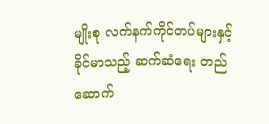မျိုးစု လက်နက်ကိုင်တပ်များနှင့် ခိုင်မာသည့် ဆက်ဆံရေး တည်ဆောက်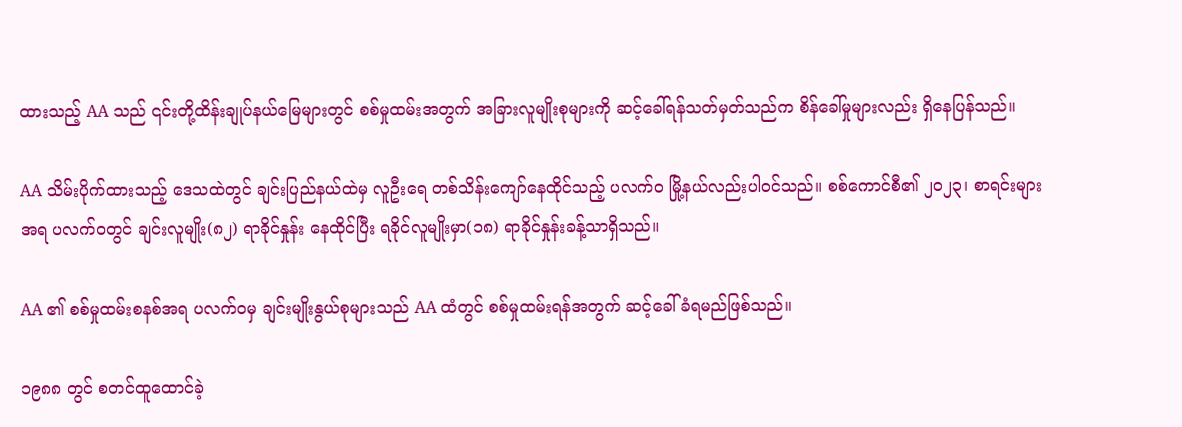ထားသည့် AA သည် ၎င်းတို့ထိန်းချုပ်နယ်မြေများတွင် စစ်မှုထမ်းအတွက် အခြားလူမျိုးစုများကို ဆင့်ခေါ်ရန်သတ်မှတ်သည်က စိန်ခေါ်မှုများလည်း ရှိနေပြန်သည်။

AA သိမ်းပိုက်ထားသည့် ဒေသထဲတွင် ချင်းပြည်နယ်ထဲမှ လူဦးရေ တစ်သိန်းကျော်နေထိုင်သည့် ပလက်ဝ မြို့နယ်လည်းပါဝင်သည်။ စစ်ကောင်စီ၏ ၂၀၂၃၊ စာရင်းများအရ ပလက်ဝတွင် ချင်းလူမျိုး(၈၂) ရာခိုင်နှုန်း နေထိုင်ပြီး ရခိုင်လူမျိုးမှာ(၁၈) ရာခိုင်နှုန်းခန့်သာရှိသည်။

AA ၏ စစ်မှုထမ်းစနစ်အရ ပလက်ဝမှ ချင်းမျိုးနွယ်စုများသည် AA ထံတွင် စစ်မှုထမ်းရန်အတွက် ဆင့်ခေါ်ခံရမည်ဖြစ်သည်။

၁၉၈၈ တွင် စတင်ထူထောင်ခဲ့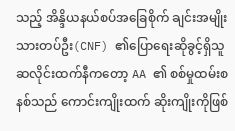သည့် အိန္ဒိယနယ်စပ်အခြေစိုက် ချင်းအမျိုးသားတပ်ဦး(CNF) ၏ပြောရေးဆိုခွင့်ရှိသူ ဆလိုင်းထက်နီကတော့ AA ၏ စစ်မှုထမ်းစနစ်သည် ကောင်းကျိုးထက် ဆိုးကျိုးကိုဖြစ်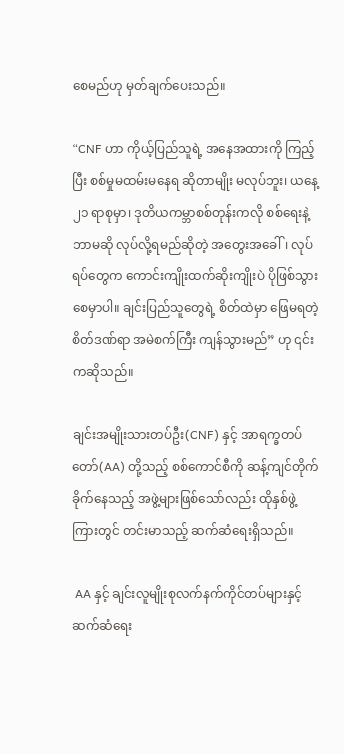စေမည်ဟု မှတ်ချက်ပေးသည်။

“CNF ဟာ ကိုယ့်ပြည်သူရဲ့ အနေအထားကို ကြည့်ပြီး စစ်မှုမထမ်းမနေရ ဆိုတာမျိုး မလုပ်ဘူး၊ ယနေ့ ၂၁ ရာစုမှာ၊ ဒုတိယကမ္ဘာစစ်တုန်းကလို စစ်ရေးနဲ့ ဘာမဆို လုပ်လို့ရမည်ဆိုတဲ့ အတွေးအခေါ်၊ လုပ်ရပ်တွေက ကောင်းကျိုးထက်ဆိုးကျိုးပဲ ပိုဖြစ်သွားစေမှာပါ။ ချင်းပြည်သူတွေရဲ့ စိတ်ထဲမှာ ဖြေမရတဲ့ စိတ်ဒဏ်ရာ အမဲစက်ကြီး ကျန်သွားမည်” ဟု ၎င်းကဆိုသည်။

ချင်းအမျိုးသားတပ်ဦး(CNF) နှင့် အာရက္ခတပ်တော်(AA) တို့သည့် စစ်ကောင်စီကို ဆန့်ကျင်တိုက်ခိုက်နေသည့် အဖွဲ့များဖြစ်သော်လည်း ထိုနှစ်ဖွဲ့ကြားတွင် တင်းမာသည့် ဆက်ဆံရေးရှိသည်။

 AA နှင့် ချင်းလူမျိုးစုလက်နက်ကိုင်တပ်များနှင့် ဆက်ဆံရေး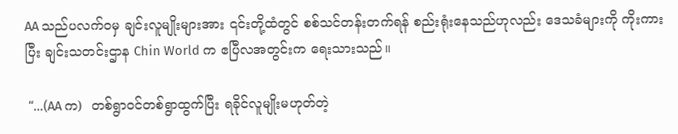AA သည်ပလက်ဝမှ ချင်းလူမျိုးများအား ၎င်းတို့ထံတွင် စစ်သင်တန်းတက်ရန် စည်းရုံးနေသည်ဟုလည်း ဒေသခံများကို ကိုးကားပြီး ချင်းသတင်းဌာန Chin World က ဧပြီလအတွင်းက ရေးသားသည်။

 “…(AA က)  တစ်ရွာဝင်တစ်ရွာထွက်ပြီး ရခိုင်လူမျိုးမဟုတ်တဲ့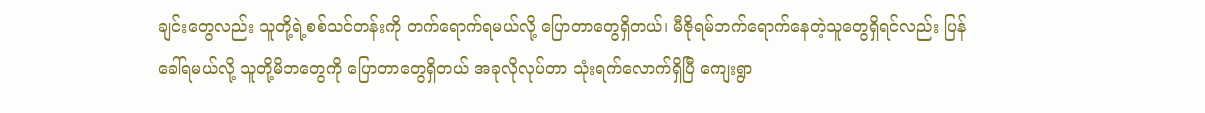ချင်းတွေလည်း သူတို့ရဲ့စစ်သင်တန်းကို တက်ရောက်ရမယ်လို့ ပြောတာတွေရှိတယ်၊ မီဇိုရမ်ဘက်ရောက်နေတဲ့သူတွေရှိရင်လည်း ပြန်ခေါ်ရမယ်လို့ သူတို့မိဘတွေကို ပြောတာတွေရှိတယ် အခုလိုလုပ်တာ သုံးရက်လောက်ရှိပြီ ကျေးရွာ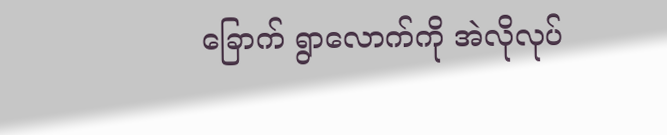ခြောက် ရွာလောက်ကို အဲလိုလုပ်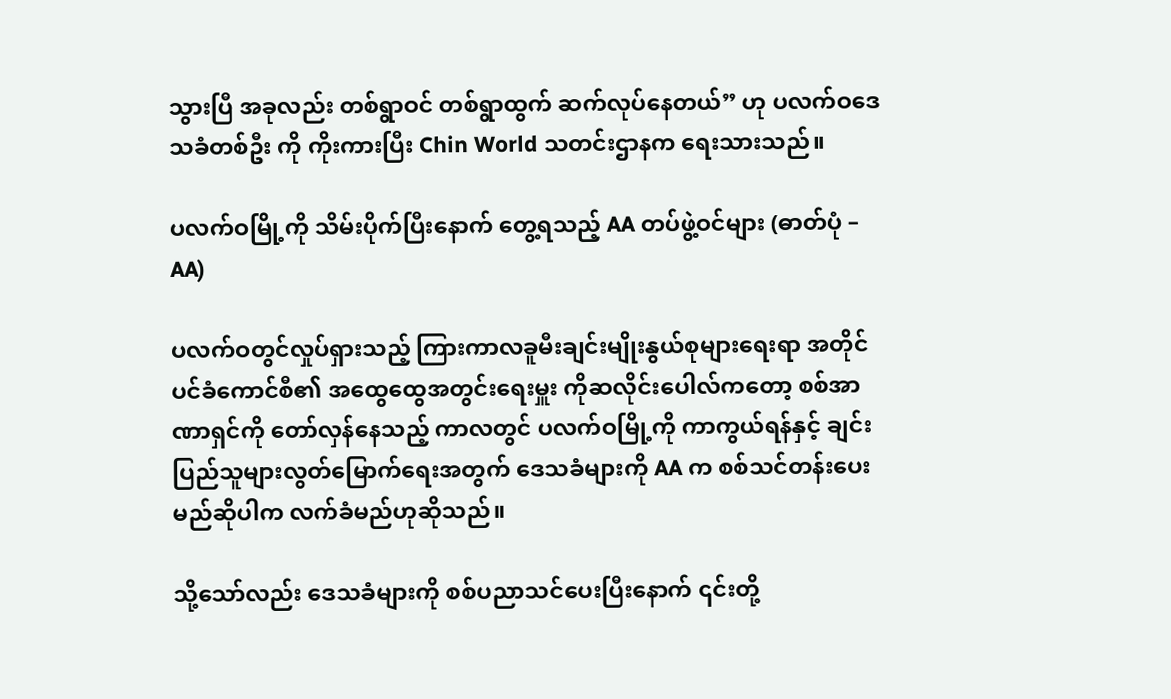သွားပြီ အခုလည်း တစ်ရွာဝင် တစ်ရွာထွက် ဆက်လုပ်နေတယ်” ဟု ပလက်ဝဒေသခံတစ်ဦး ကို ကိုးကားပြီး Chin World သတင်းဌာနက ရေးသားသည်။

ပလက်ဝမြို့ကို သိမ်းပိုက်ပြီးနောက် တွေ့ရသည့် AA တပ်ဖွဲ့ဝင်များ (ဓာတ်ပုံ – AA)

ပလက်ဝတွင်လှုပ်ရှားသည့် ကြားကာလခူမီးချင်းမျိုးနွယ်စုများရေးရာ အတိုင်ပင်ခံကောင်စီ၏ အထွေထွေအတွင်းရေးမှူး ကိုဆလိုင်းပေါလ်ကတော့ စစ်အာဏာရှင်ကို တော်လှန်နေသည့် ကာလတွင် ပလက်ဝမြို့ကို ကာကွယ်ရန်နှင့် ချင်းပြည်သူများလွတ်မြောက်ရေးအတွက် ဒေသခံများကို AA က စစ်သင်တန်းပေးမည်ဆိုပါက လက်ခံမည်ဟုဆိုသည်။

သို့သော်လည်း ဒေသခံများကို စစ်ပညာသင်ပေးပြီးနောက် ၎င်းတို့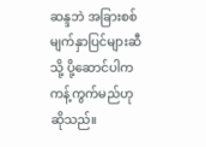ဆန္ဒဘဲ အခြားစစ်မျက်နှာပြင်များဆီသို့ ပို့ဆောင်ပါက ကန့်ကွက်မည်ဟုဆိုသည်။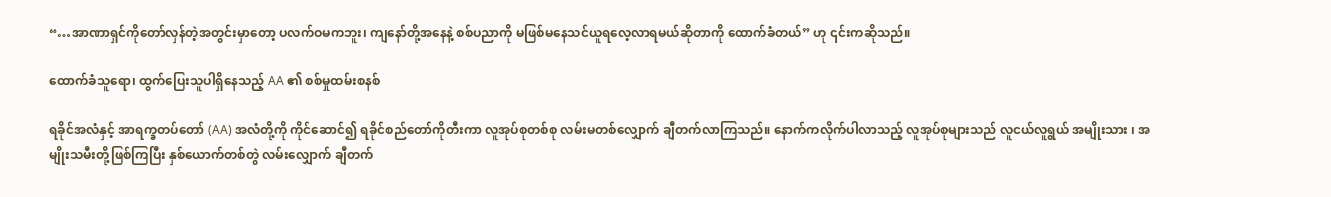“…အာဏာရှင်ကိုတော်လှန်တဲ့အတွင်းမှာတော့ ပလက်ဝမကဘူး၊ ကျနော်တို့အနေနဲ့ စစ်ပညာကို မဖြစ်မနေသင်ယူရလေ့လာရမယ်ဆိုတာကို ထောက်ခံတယ်” ဟု ၎င်းကဆိုသည်။

ထောက်ခံသူရော၊ ထွက်ပြေးသူပါရှိနေသည့် AA ၏ စစ်မှုထမ်းစနစ်

ရခိုင်အလံနှင့် အာရက္ခတပ်တော် (AA) အလံတို့ကို ကိုင်ဆောင်၍ ရခိုင်စည်တော်ကိုတီးကာ လူအုပ်စုတစ်စု လမ်းမတစ်လျှောက် ချီတက်လာကြသည်။ နောက်ကလိုက်ပါလာသည့် လူအုပ်စုများသည် လူငယ်လူရွယ် အမျိုးသား ၊ အမျိုးသမီးတို့ဖြစ်ကြပြီး နှစ်ယောက်တစ်တွဲ လမ်းလျှောက် ချီတက်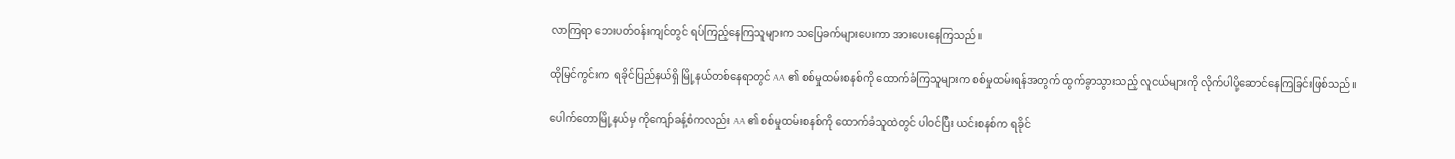လာကြရာ ဘေးပတ်ဝန်းကျင်တွင် ရပ်ကြည့်နေကြသူများက သပြေခက်များပေးကာ အားပေးနေကြသည်။

ထိုမြင်ကွင်းက  ရခိုင်ပြည်နယ်ရှိ မြို့နယ်တစ်နေရာတွင် AA ၏ စစ်မှုထမ်းစနစ်ကို ထောက်ခံကြသူများက စစ်မှုထမ်းရန်အတွက် ထွက်ခွာသွားသည့် လူငယ်များကို လိုက်ပါပို့ဆောင်နေကြခြင်းဖြစ်သည်။

ပေါက်တောမြို့နယ်မှ ကိုကျော်ခန့်စံကလည်း AA ၏ စစ်မှုထမ်းစနစ်ကို ထောက်ခံသူထဲတွင် ပါဝင်ပြီး ယင်းစနစ်က ရခိုင်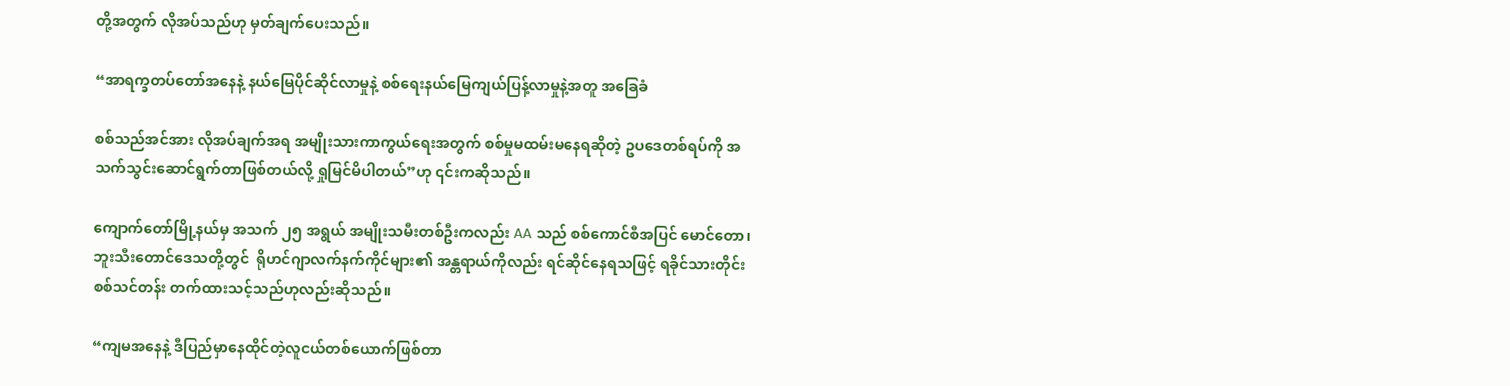တို့အတွက် လိုအပ်သည်ဟု မှတ်ချက်ပေးသည်။

“အာရက္ခတပ်တော်အနေနဲ့ နယ်မြေပိုင်ဆိုင်လာမှုနဲ့ စစ်ရေးနယ်မြေကျယ်ပြန့်လာမှုနဲ့အတူ အခြေခံ

စစ်သည်အင်အား လိုအပ်ချက်အရ အမျိုးသားကာကွယ်ရေးအတွက် စစ်မှုမထမ်းမနေရဆိုတဲ့ ဥပဒေတစ်ရပ်ကို အသက်သွင်းဆောင်ရွက်တာဖြစ်တယ်လို့ ရှုမြင်မိပါတယ်”ဟု ၎င်းကဆိုသည်။

ကျောက်တော်မြို့နယ်မှ အသက် ၂၅ အရွယ် အမျိုးသမီးတစ်ဦးကလည်း AA သည် စစ်ကောင်စီအပြင် မောင်တော၊ ဘူးသီးတောင်ဒေသတို့တွင်  ရိုဟင်ဂျာလက်နက်ကိုင်များ၏ အန္တရာယ်ကိုလည်း ရင်ဆိုင်နေရသဖြင့် ရခိုင်သားတိုင်းစစ်သင်တန်း တက်ထားသင့်သည်ဟုလည်းဆိုသည်။

“ကျမအနေနဲ့ ဒီပြည်မှာနေထိုင်တဲ့လူငယ်တစ်ယောက်ဖြစ်တာ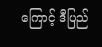ကြောင့် ဒီပြည်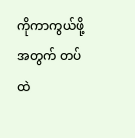ကိုကာကွယ်ဖို့အတွက် တပ်ထဲ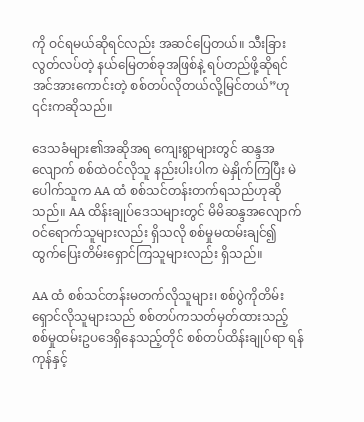ကို ဝင်ရမယ်ဆိုရင်လည်း အဆင်ပြေတယ်။ သီးခြားလွတ်လပ်တဲ့ နယ်မြေတစ်ခုအဖြစ်နဲ့ ရပ်တည်ဖို့ဆိုရင် အင်အားကောင်းတဲ့ စစ်တပ်လိုတယ်လို့မြင်တယ်”ဟု ၎င်းကဆိုသည်။

ဒေသခံများ၏အဆိုအရ ကျေးရွာများတွင် ဆန္ဒအလျောက် စစ်ထဲဝင်လိုသူ နည်းပါးပါက မဲနှိုက်ကြပြီး မဲပေါက်သူက AA ထံ စစ်သင်တန်းတက်ရသည်ဟုဆိုသည်။ AA ထိန်းချုပ်ဒေသများတွင် မိမိဆန္ဒအလျောက် ဝင်ရောက်သူများလည်း ရှိသလို စစ်မှုမထမ်းချင်၍ ထွက်ပြေးတိမ်းရှောင်ကြသူများလည်း ရှိသည်။

AA ထံ စစ်သင်တန်းမတက်လိုသူများ၊ စစ်ပွဲကိုတိမ်းရှောင်လိုသူများသည် စစ်တပ်ကသတ်မှတ်ထားသည့် စစ်မှုထမ်းဥပဒေရှိနေသည့်တိုင် စစ်တပ်ထိန်းချုပ်ရာ ရန်ကုန်နှင့်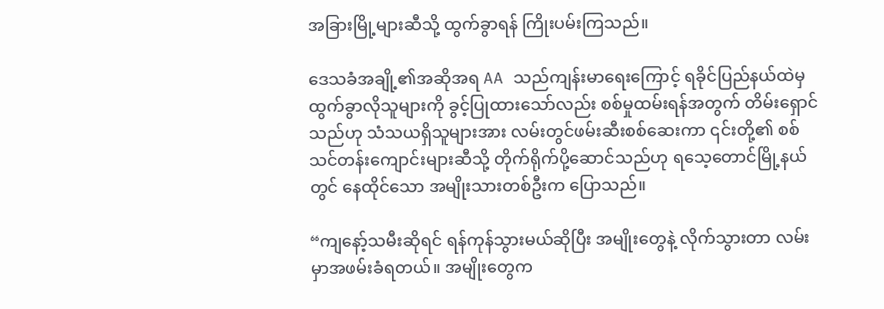အခြားမြို့များဆီသို့ ထွက်ခွာရန် ကြိုးပမ်းကြသည်။

ဒေသခံအချို့၏အဆိုအရ AA သည်ကျန်းမာရေးကြောင့် ရခိုင်ပြည်နယ်ထဲမှ ထွက်ခွာလိုသူများကို ခွင့်ပြုထားသော်လည်း စစ်မှုထမ်းရန်အတွက် တိမ်းရှောင်သည်ဟု သံသယရှိသူများအား လမ်းတွင်ဖမ်းဆီးစစ်ဆေးကာ ၎င်းတို့၏ စစ်သင်တန်းကျောင်းများဆီသို့ တိုက်ရိုက်ပို့ဆောင်သည်ဟု ရသေ့တောင်မြို့နယ်တွင် နေထိုင်သော အမျိုးသားတစ်ဦးက ပြောသည်။

“ကျနော့်သမီးဆိုရင် ရန်ကုန်သွားမယ်ဆိုပြီး အမျိုးတွေနဲ့ လိုက်သွားတာ လမ်းမှာအဖမ်းခံရတယ်။ အမျိုးတွေက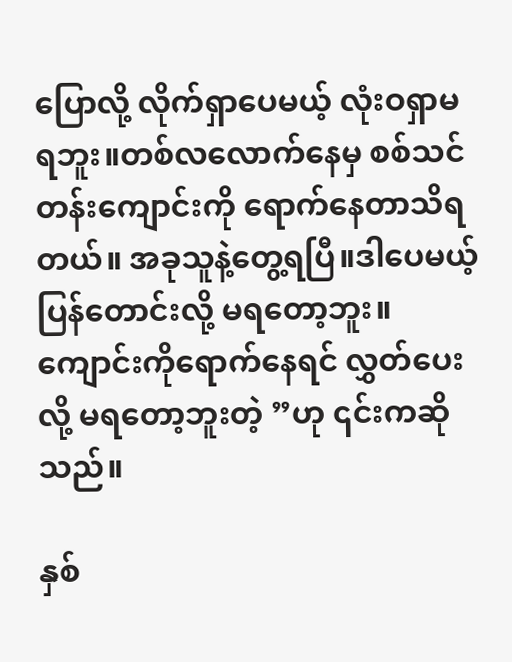ပြောလို့ လိုက်ရှာပေမယ့် လုံးဝရှာမရဘူး။တစ်လလောက်နေမှ စစ်သင်တန်းကျောင်းကို ရောက်နေတာသိရတယ်။ အခုသူနဲ့တွေ့ရပြီ။ဒါပေမယ့် ပြန်တောင်းလို့ မရတော့ဘူး။ ကျောင်းကိုရောက်နေရင် လွှတ်ပေးလို့ မရတော့ဘူးတဲ့ ”ဟု ၎င်းကဆိုသည်။

နှစ်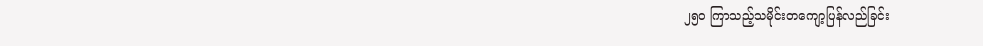၂၅၀ ကြာသည့်သမိုင်းတကျော့ပြန်လည်ခြင်း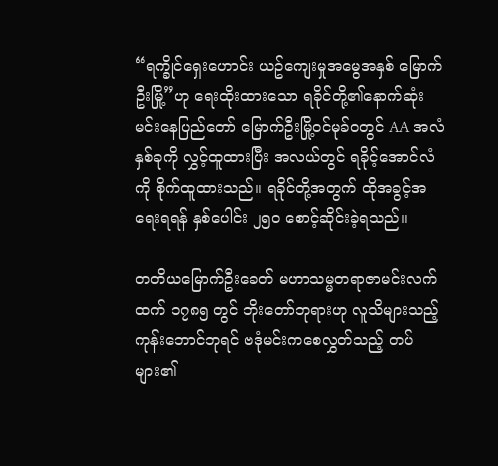“ရက္ခိုင်ရှေးဟောင်း ယဥ်ကျေးမှုအမွေအနှစ် မြောက်ဦးမြို့”ဟု ရေးထိုးထားသော ရခိုင်တို့၏နောက်ဆုံး မင်းနေပြည်တော် မြောက်ဦးမြို့ဝင်မုခ်ဝတွင် AA အလံနှစ်ခုကို လွှင့်ထူထားပြီး အလယ်တွင် ရခိုင့်အောင်လံကို စိုက်ထူထားသည်။ ရခိုင်တို့အတွက် ထိုအခွင့်အရေးရရန် နှစ်ပေါင်း ၂၅၀ စောင့်ဆိုင်းခဲ့ရသည်။

တတိယမြောက်ဦးခေတ် မဟာသမ္မတရာဇာမင်းလက်ထက် ၁၇၈၅ တွင် ဘိုးတော်ဘုရားဟု လူသိများသည့် ကုန်းဘောင်ဘုရင် ဗဒုံမင်းကစေလွှတ်သည့် တပ်များ၏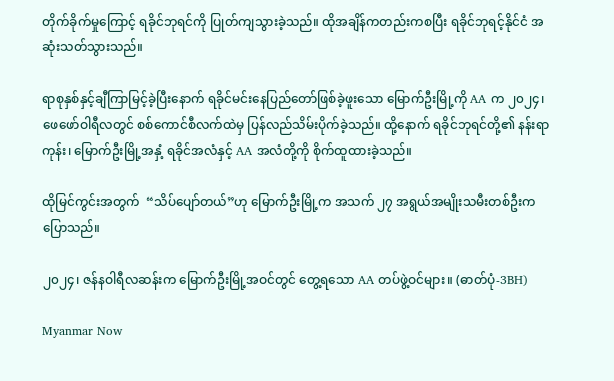တိုက်ခိုက်မှုကြောင့် ရခိုင်ဘုရင်ကို ပြုတ်ကျသွားခဲ့သည်။ ထိုအချိန်ကတည်းကစပြီး ရခိုင်ဘုရင့်နိုင်ငံ အဆုံးသတ်သွားသည်။

ရာစုနှစ်နှင့်ချီကြာမြင့်ခဲ့ပြီးနောက် ရခိုင်မင်းနေပြည်တော်ဖြစ်ခဲ့ဖူးသော မြောက်ဦးမြို့ကို AA က ၂၀၂၄၊ ဖေဖော်ဝါရီလတွင် စစ်ကောင်စီလက်ထဲမှ ပြန်လည်သိမ်းပိုက်ခဲ့သည်။ ထို့နောက် ရခိုင်ဘုရင်တို့၏ နန်းရာကုန်း၊ မြောက်ဦးမြို့အနှံ့ ရခိုင်အလံနှင့် AA အလံတို့ကို စိုက်ထူထားခဲ့သည်။

ထိုမြင်ကွင်းအတွက်  “သိပ်ပျော်တယ်”ဟု မြောက်ဦးမြို့က အသက် ၂၇ အရွယ်အမျိုးသမီးတစ်ဦးက ပြောသည်။

၂၀၂၄၊ ဇန်နဝါရီလဆန်းက မြောက်ဦးမြို့အဝင်တွင် တွေ့ရသော AA တပ်ဖွဲ့ဝင်များ။ (ဓာတ်ပုံ-3BH)

Myanmar Now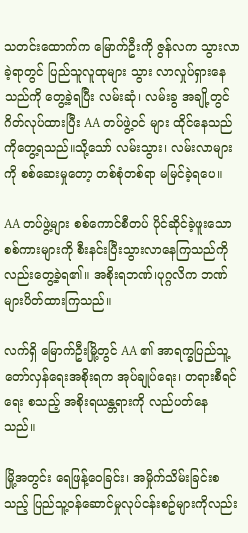သတင်းထောက်က မြောက်ဦးကို ဇွန်လက သွားလာခဲ့ရာတွင် ပြည်သူလူထုများ သွား လာလှုပ်ရှားနေသည်ကို တွေ့ခဲ့ရပြီး လမ်းဆုံ၊ လမ်းခွ အချို့တွင် ဂိတ်လုပ်ထားပြီး AA တပ်ဖွဲ့ဝင် များ ထိုင်နေသည်ကိုတွေ့ရသည်။သို့သော် လမ်းသွား၊ လမ်းလာများကို စစ်ဆေးမှုတော့ တစ်စုံတစ်ရာ မမြင်ခဲ့ရပေ။

AA တပ်ဖွဲ့များ စစ်ကောင်စီတပ် ပိုင်ဆိုင်ခဲ့ဖူးသော စစ်ကားများကို စီးနင်းပြီးသွားလာနေကြသည်ကို လည်းတွေ့ခဲ့ရ၏။ အစိုးရဘဏ်၊ပုဂ္ဂလိက ဘဏ်များပိတ်ထားကြသည်။

လက်ရှိ မြောက်ဦးမြို့တွင် AA ၏ အာရက္ခပြည်သူ့တော်လှန်ရေးအစိုးရက အုပ်ချုပ်ရေး၊ တရားစီရင်ရေး စသည့် အစိုးရယန္တရားကို လည်ပတ်နေ သည်။

မြို့အတွင်း ရေဖြန့်ဝေခြင်း၊ အမှိုက်သိမ်းခြင်းစသည့် ပြည်သူ့ဝန်ဆောင်မှုလုပ်ငန်းစဥ်များကိုလည်း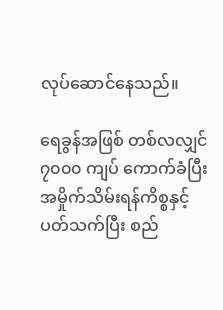လုပ်ဆောင်နေသည်။

ရေခွန်အဖြစ် တစ်လလျှင် ၇၀၀၀ ကျပ် ကောက်ခံပြီး အမှိုက်သိမ်းရန်ကိစ္စနှင့် ပတ်သက်ပြီး စည်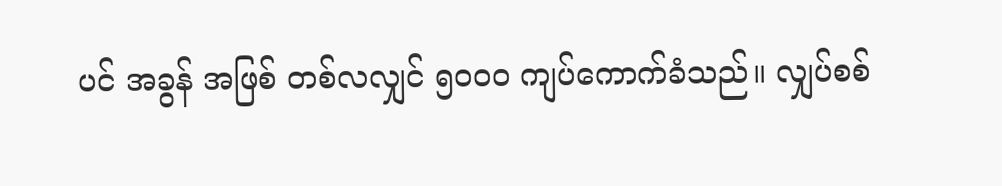ပင် အခွန် အဖြစ် တစ်လလျှင် ၅၀၀၀ ကျပ်ကောက်ခံသည်။ လျှပ်စစ်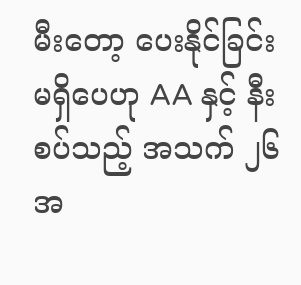မီးတော့ ပေးနိုင်ခြင်း မရှိပေဟု AA နှင့် နီးစပ်သည့် အသက် ၂၆ အ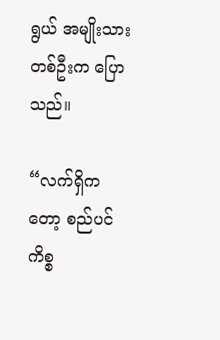ရွယ် အမျိုးသားတစ်ဦးက ပြောသည်။

“လက်ရှိကတော့ စည်ပင်ကိစ္စ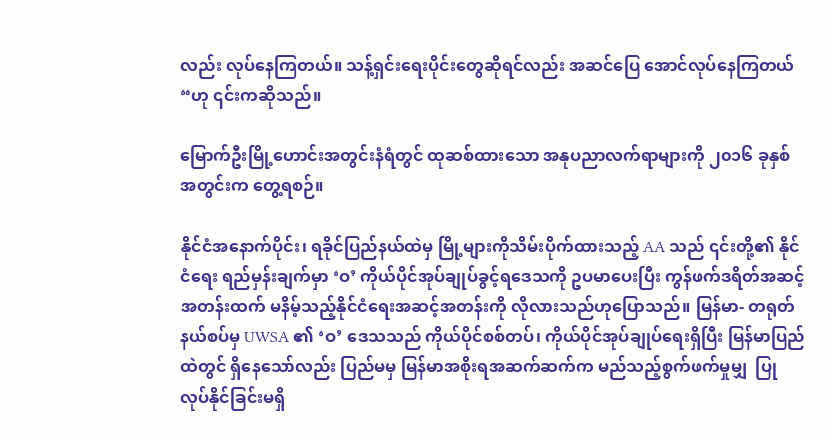လည်း လုပ်နေကြတယ်။ သန့်ရှင်းရေးပိုင်းတွေဆိုရင်လည်း အဆင်ပြေ အောင်လုပ်နေကြတယ် “ဟု ၎င်းကဆိုသည်။

မြောက်ဦးမြို့ဟောင်းအတွင်းနံရံတွင် ထုဆစ်ထားသော အနုပညာလက်ရာများကို ၂၀၁၆ ခုနှစ်အတွင်းက တွေ့ရစဉ်။

နိုင်ငံအနောက်ပိုင်း၊ ရခိုင်ပြည်နယ်ထဲမှ မြို့များကိုသိမ်းပိုက်ထားသည့် AA သည် ၎င်းတို့၏ နိုင်ငံရေး ရည်မှန်းချက်မှာ ‘ဝ’ ကိုယ်ပိုင်အုပ်ချုပ်ခွင့်ရဒေသကို ဥပမာပေးပြီး ကွန်ဖက်ဒရိတ်အဆင့်အတန်းထက် မနိမ့်သည့်နိုင်ငံရေးအဆင့်အတန်းကို လိုလားသည်ဟုပြောသည်။ မြန်မာ- တရုတ် နယ်စပ်မှ UWSA ၏ ‘ဝ’ ဒေသသည် ကိုယ်ပိုင်စစ်တပ်၊ ကိုယ်ပိုင်အုပ်ချုပ်ရေးရှိပြီး မြန်မာပြည်ထဲတွင် ရှိနေသော်လည်း ပြည်မမှ မြန်မာအစိုးရအဆက်ဆက်က မည်သည့်စွက်ဖက်မှုမျှ  ပြုလုပ်နိုင်ခြင်းမရှိ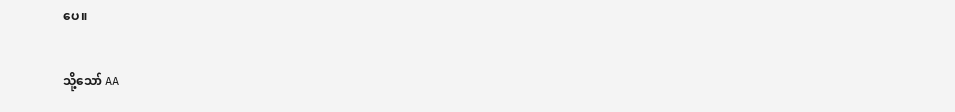ပေ။

သို့သော် AA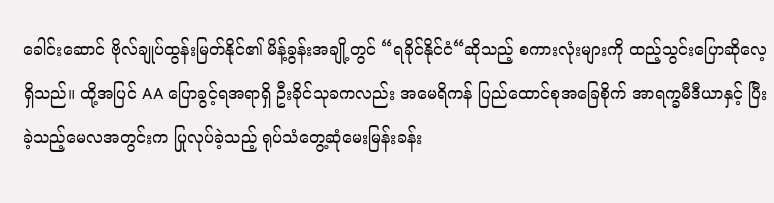ခေါင်းဆောင် ဗိုလ်ချုပ်ထွန်းမြတ်နိုင်၏ မိန့်ခွန်းအချို့တွင် “ရခိုင်နိုင်ငံ“ဆိုသည့် စကားလုံးများကို ထည့်သွင်းပြောဆိုလေ့ရှိသည်။ ထို့အပြင် AA ပြောခွင့်ရအရာရှိ ဦးခိုင်သုခကလည်း အမေရိကန် ပြည်ထောင်စုအခြေစိုက် အာရက္ခမီဒီယာနှင့် ပြီးခဲ့သည့်မေလအတွင်းက ပြုလုပ်ခဲ့သည့် ရုပ်သံတွေ့ဆုံမေးမြန်းခန်း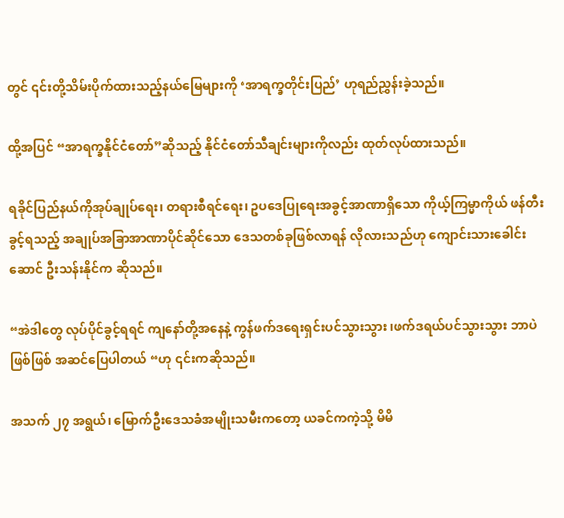တွင် ၎င်းတို့သိမ်းပိုက်ထားသည့်နယ်မြေများကို ‘အာရက္ခတိုင်းပြည်’ ဟုရည်ညွှန်းခဲ့သည်။

ထို့အပြင် “အာရက္ခနိုင်ငံတော်”ဆိုသည့် နိုင်ငံတော်သီချင်းများကိုလည်း ထုတ်လုပ်ထားသည်။

ရခိုင်ပြည်နယ်ကိုအုပ်ချုပ်ရေး၊ တရားစီရင်ရေး၊ ဥပဒေပြုရေးအခွင့်အာဏာရှိသော ကိုယ့်ကြမ္မာကိုယ် ဖန်တီးခွင့်ရသည့် အချုပ်အခြာအာဏာပိုင်ဆိုင်သော ဒေသတစ်ခုဖြစ်လာရန် လိုလားသည်ဟု ကျောင်းသားခေါင်းဆောင် ဦးသန်းနိုင်က ဆိုသည်။

“အဲဒါတွေ လုပ်ပိုင်ခွင့်ရရင် ကျနော်တို့အနေနဲ့ ကွန်ဖက်ဒရေးရှင်းပင်သွားသွား ၊ဖက်ဒရယ်ပင်သွားသွား ဘာပဲဖြစ်ဖြစ် အဆင်ပြေပါတယ် “ဟု ၎င်းကဆိုသည်။

အသက် ၂၇ အရွယ်၊ မြောက်ဦးဒေသခံအမျိုးသမီးကတော့ ယခင်ကကဲ့သို့ မိမိ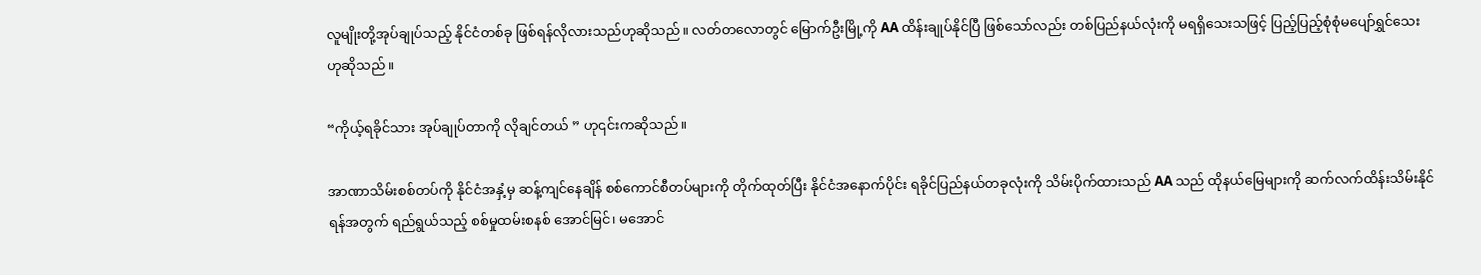လူမျိုးတို့အုပ်ချုပ်သည့် နိုင်ငံတစ်ခု ဖြစ်ရန်လိုလားသည်ဟုဆိုသည်။ လတ်တလောတွင် မြောက်ဦးမြို့ကို AA ထိန်းချုပ်နိုင်ပြီ ဖြစ်သော်လည်း တစ်ပြည်နယ်လုံးကို မရရှိသေးသဖြင့် ပြည့်ပြည့်စုံစုံမပျော်ရွှင်သေးဟုဆိုသည်။

“ကိုယ့်ရခိုင်သား အုပ်ချုပ်တာကို လိုချင်တယ် ” ဟု၎င်းကဆိုသည်။

အာဏာသိမ်းစစ်တပ်ကို နိုင်ငံအနှံ့မှ ဆန့်ကျင်နေချိန် စစ်ကောင်စီတပ်များကို တိုက်ထုတ်ပြီး နိုင်ငံအနောက်ပိုင်း ရခိုင်ပြည်နယ်တခုလုံးကို သိမ်းပိုက်ထားသည် AA သည် ထိုနယ်မြေများကို ဆက်လက်ထိန်းသိမ်းနိုင်ရန်အတွက် ရည်ရွယ်သည့် စစ်မှုထမ်းစနစ် အောင်မြင်၊ မအောင်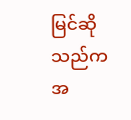မြင်ဆိုသည်က အ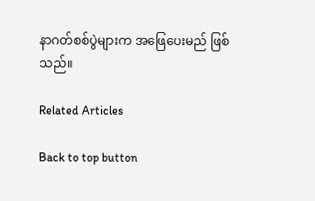နာဂတ်စစ်ပွဲများက အဖြေပေးမည် ဖြစ်သည်။

Related Articles

Back to top button